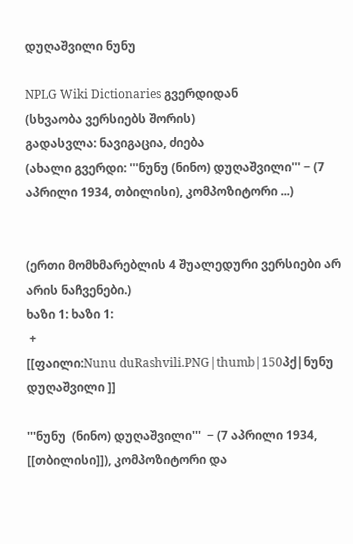დუღაშვილი ნუნუ

NPLG Wiki Dictionaries გვერდიდან
(სხვაობა ვერსიებს შორის)
გადასვლა: ნავიგაცია, ძიება
(ახალი გვერდი: '''ნუნუ (ნინო) დუღაშვილი''' − (7 აპრილი 1934, თბილისი), კომპოზიტორი ...)


(ერთი მომხმარებლის 4 შუალედური ვერსიები არ არის ნაჩვენები.)
ხაზი 1: ხაზი 1:
 +
[[ფაილი:Nunu duRashvili.PNG|thumb|150პქ|ნუნუ დუღაშვილი ]]

'''ნუნუ  (ნინო) დუღაშვილი'''  − (7 აპრილი 1934, [[თბილისი]]), კომპოზიტორი და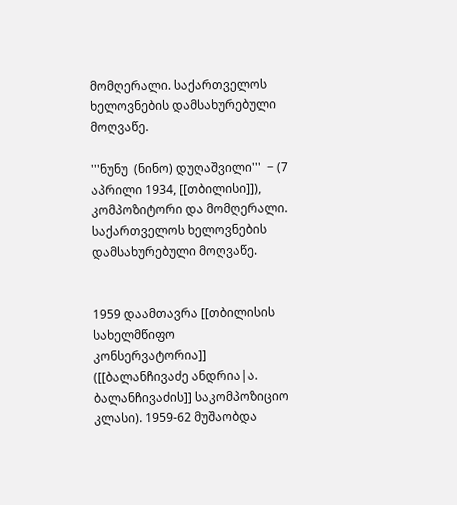მომღერალი. საქართველოს ხელოვნების დამსახურებული მოღვაწე.

'''ნუნუ  (ნინო) დუღაშვილი'''  − (7 აპრილი 1934, [[თბილისი]]), კომპოზიტორი და მომღერალი. საქართველოს ხელოვნების დამსახურებული მოღვაწე.


1959 დაამთავრა [[თბილისის სახელმწიფო კონსერვატორია]] ([[ბალანჩივაძე ანდრია|ა. ბალანჩივაძის]] საკომპოზიციო კლასი). 1959-62 მუშაობდა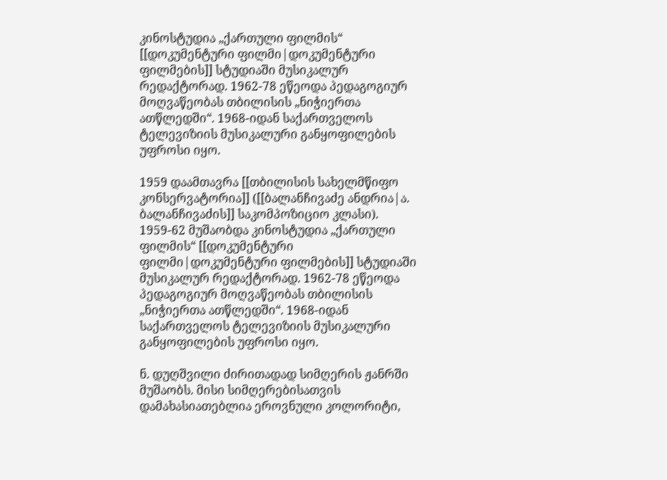კინოსტუდია „ქართული ფილმის“ [[დოკუმენტური ფილმი|დოკუმენტური ფილმების]] სტუდიაში მუსიკალურ რედაქტორად. 1962-78 ეწეოდა პედაგოგიურ მოღვაწეობას თბილისის „ნიჭიერთა ათწლედში“. 1968-იდან საქართველოს ტელევიზიის მუსიკალური განყოფილების უფროსი იყო.

1959 დაამთავრა [[თბილისის სახელმწიფო კონსერვატორია]] ([[ბალანჩივაძე ანდრია|ა. ბალანჩივაძის]] საკომპოზიციო კლასი). 1959-62 მუშაობდა კინოსტუდია „ქართული ფილმის“ [[დოკუმენტური ფილმი|დოკუმენტური ფილმების]] სტუდიაში მუსიკალურ რედაქტორად. 1962-78 ეწეოდა პედაგოგიურ მოღვაწეობას თბილისის „ნიჭიერთა ათწლედში“. 1968-იდან საქართველოს ტელევიზიის მუსიკალური განყოფილების უფროსი იყო.

ნ. დუღშვილი ძირითადად სიმღერის ჟანრში მუშაობს. მისი სიმღერებისათვის დამახასიათებლია ეროვნული კოლორიტი,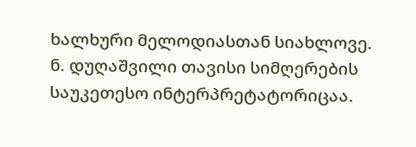ხალხური მელოდიასთან სიახლოვე. ნ. დუღაშვილი თავისი სიმღერების საუკეთესო ინტერპრეტატორიცაა.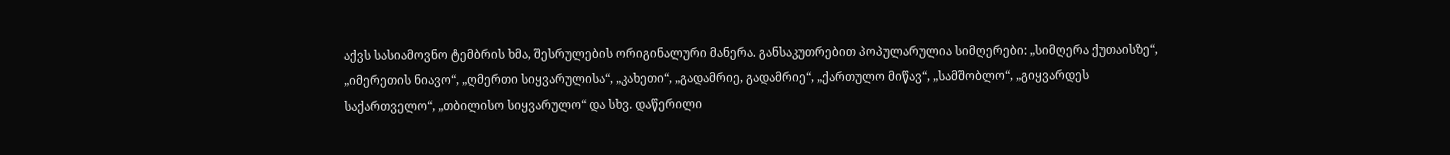აქვს სასიამოვნო ტემბრის ხმა, შესრულების ორიგინალური მანერა. განსაკუთრებით პოპულარულია სიმღერები: „სიმღერა ქუთაისზე“, „იმერეთის ნიავო“, „ღმერთი სიყვარულისა“, „კახეთი“, „გადამრიე, გადამრიე“, „ქართულო მიწავ“, „სამშობლო“, „გიყვარდეს საქართველო“, „თბილისო სიყვარულო“ და სხვ. დაწერილი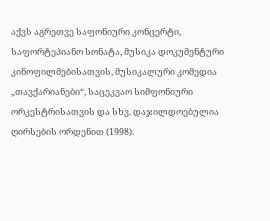აქვს აგრეთვე საფონიური კონცერტი, საფორტეპიანო სონატა, მუსიკა დოკუმენტური კინოფილმებისათვის, მუსიკალური კომედია „თავქარიანები“, საცეკვაო სიმფონიური ორკესტრისათვის და სხვ. დაჯილდოებულია ღირსების ორდენით (1998).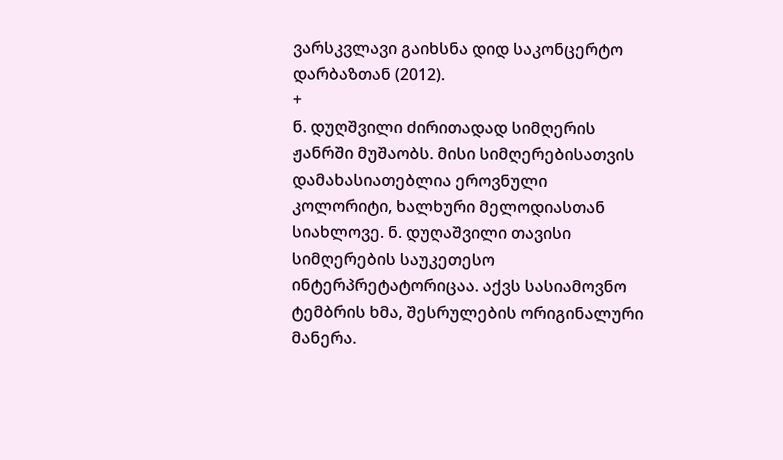ვარსკვლავი გაიხსნა დიდ საკონცერტო დარბაზთან (2012).
+
ნ. დუღშვილი ძირითადად სიმღერის ჟანრში მუშაობს. მისი სიმღერებისათვის დამახასიათებლია ეროვნული კოლორიტი, ხალხური მელოდიასთან სიახლოვე. ნ. დუღაშვილი თავისი სიმღერების საუკეთესო ინტერპრეტატორიცაა. აქვს სასიამოვნო ტემბრის ხმა, შესრულების ორიგინალური მანერა.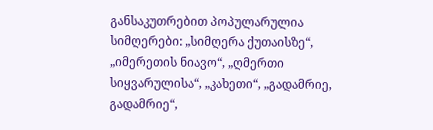განსაკუთრებით პოპულარულია სიმღერები: „სიმღერა ქუთაისზე“, „იმერეთის ნიავო“, „ღმერთი სიყვარულისა“, „კახეთი“, „გადამრიე, გადამრიე“,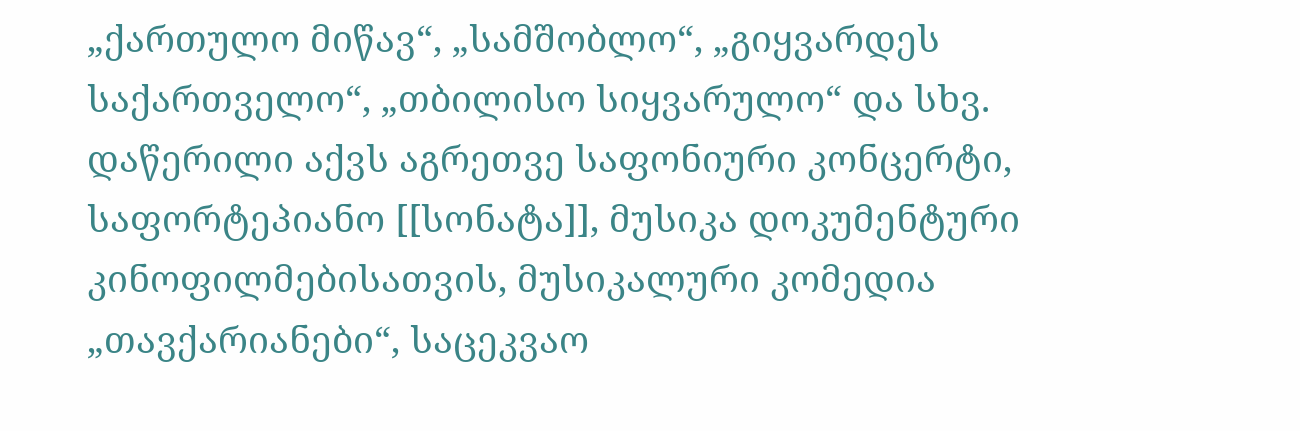„ქართულო მიწავ“, „სამშობლო“, „გიყვარდეს საქართველო“, „თბილისო სიყვარულო“ და სხვ. დაწერილი აქვს აგრეთვე საფონიური კონცერტი, საფორტეპიანო [[სონატა]], მუსიკა დოკუმენტური კინოფილმებისათვის, მუსიკალური კომედია „თავქარიანები“, საცეკვაო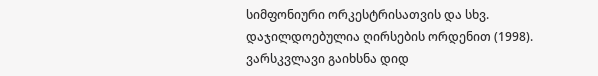სიმფონიური ორკესტრისათვის და სხვ. დაჯილდოებულია ღირსების ორდენით (1998). ვარსკვლავი გაიხსნა დიდ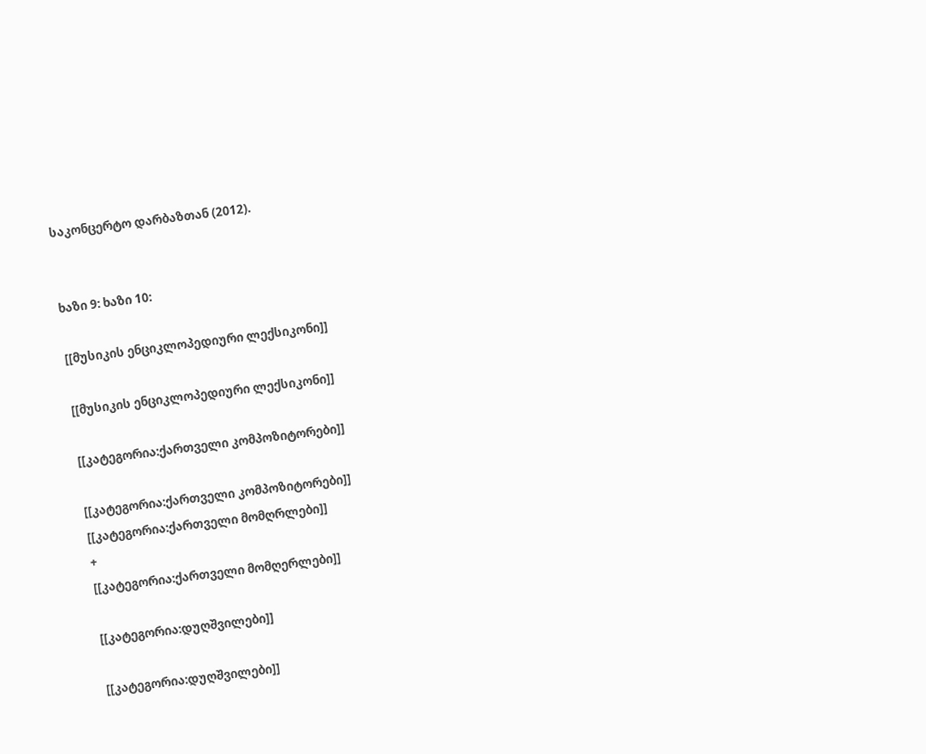საკონცერტო დარბაზთან (2012).


ხაზი 9: ხაზი 10:

[[მუსიკის ენციკლოპედიური ლექსიკონი]]

[[მუსიკის ენციკლოპედიური ლექსიკონი]]

[[კატეგორია:ქართველი კომპოზიტორები]]

[[კატეგორია:ქართველი კომპოზიტორები]]
[[კატეგორია:ქართველი მომღრლები]]
+
[[კატეგორია:ქართველი მომღერლები]]

[[კატეგორია:დუღშვილები]]

[[კატეგორია:დუღშვილები]]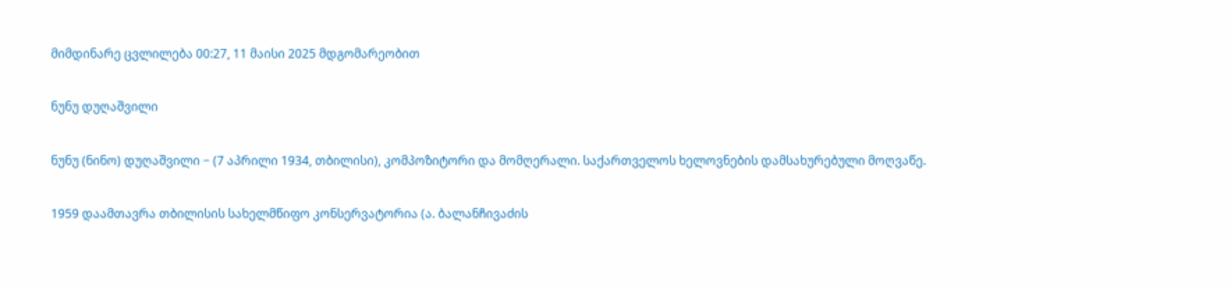მიმდინარე ცვლილება 00:27, 11 მაისი 2025 მდგომარეობით

ნუნუ დუღაშვილი

ნუნუ (ნინო) დუღაშვილი − (7 აპრილი 1934, თბილისი), კომპოზიტორი და მომღერალი. საქართველოს ხელოვნების დამსახურებული მოღვაწე.

1959 დაამთავრა თბილისის სახელმწიფო კონსერვატორია (ა. ბალანჩივაძის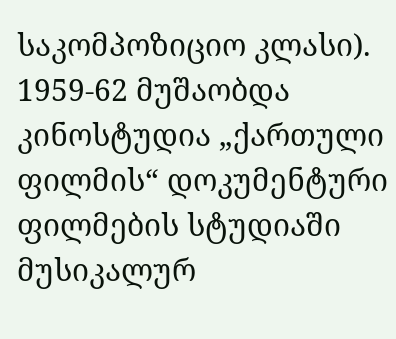საკომპოზიციო კლასი). 1959-62 მუშაობდა კინოსტუდია „ქართული ფილმის“ დოკუმენტური ფილმების სტუდიაში მუსიკალურ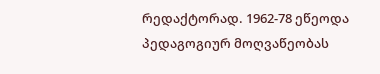რედაქტორად. 1962-78 ეწეოდა პედაგოგიურ მოღვაწეობას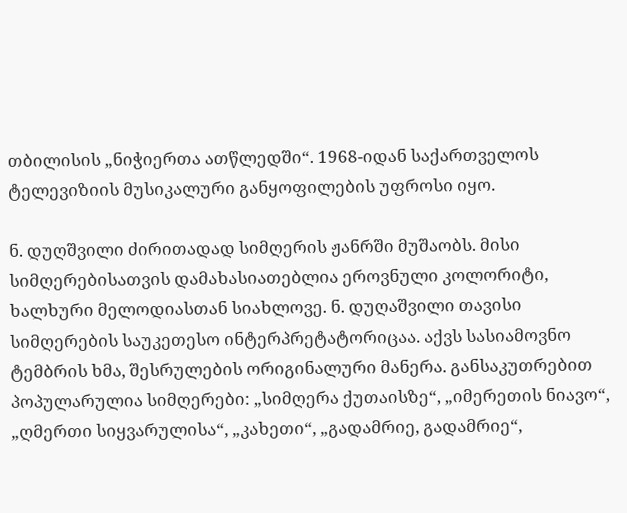თბილისის „ნიჭიერთა ათწლედში“. 1968-იდან საქართველოს ტელევიზიის მუსიკალური განყოფილების უფროსი იყო.

ნ. დუღშვილი ძირითადად სიმღერის ჟანრში მუშაობს. მისი სიმღერებისათვის დამახასიათებლია ეროვნული კოლორიტი, ხალხური მელოდიასთან სიახლოვე. ნ. დუღაშვილი თავისი სიმღერების საუკეთესო ინტერპრეტატორიცაა. აქვს სასიამოვნო ტემბრის ხმა, შესრულების ორიგინალური მანერა. განსაკუთრებით პოპულარულია სიმღერები: „სიმღერა ქუთაისზე“, „იმერეთის ნიავო“, „ღმერთი სიყვარულისა“, „კახეთი“, „გადამრიე, გადამრიე“,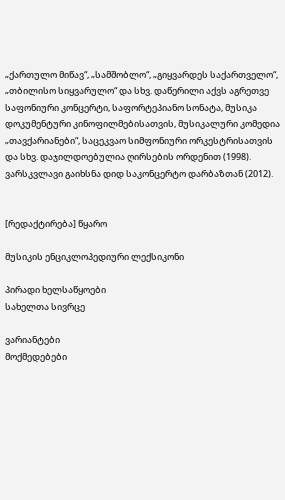„ქართულო მიწავ“, „სამშობლო“, „გიყვარდეს საქართველო“, „თბილისო სიყვარულო“ და სხვ. დაწერილი აქვს აგრეთვე საფონიური კონცერტი, საფორტეპიანო სონატა, მუსიკა დოკუმენტური კინოფილმებისათვის, მუსიკალური კომედია „თავქარიანები“, საცეკვაო სიმფონიური ორკესტრისათვის და სხვ. დაჯილდოებულია ღირსების ორდენით (1998). ვარსკვლავი გაიხსნა დიდ საკონცერტო დარბაზთან (2012).


[რედაქტირება] წყარო

მუსიკის ენციკლოპედიური ლექსიკონი

პირადი ხელსაწყოები
სახელთა სივრცე

ვარიანტები
მოქმედებები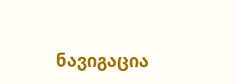ნავიგაცია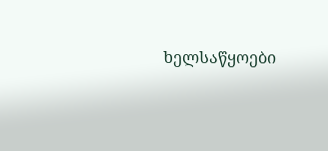ხელსაწყოები